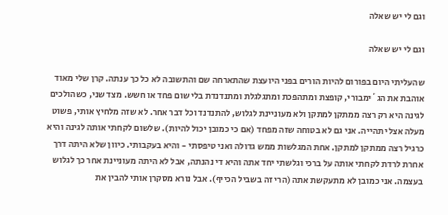וגם לי יש שאלה

וגם לי יש שאלה

שהעליתי היום בפורום להיות הורים בפני היועצת שהתארחה שם והתשובה לא כל כך ענתה. קרן שלי מאוד אוהבת את הג´ימבורי, קופצת ומתהפכת ומתגלגלת ומתנדנדת בלי שום פחד או חשש. מצד שני, כשהולכים לגינה היא רק רצה ממתקן למתקן ולא מעוניינת לגלוש, להתנדנד וכל דבר אחר. לא שזה מלחיץ אותי, פשוט מעלה אצלי תהייה. אני גם לא בטוחה שזה מפחד (אם כי כמובן יכול להיות). שלשום לקחתי אותה לגינה והיא כרגיל רצה ממתקן למתקן. אחת המגלשות ממש גדולה ואני טיפסתי - והיא בעקבותי. כיוון שלא היתה דרך אחרת לרדת לקחתי אותה על ברכי וגלשתי יחד אתה והיא די נהנתה, אבל לא היתה מעוניינת אחר כך לגלוש בעצמה. אני כמובן לא מתעקשת אתה (הרי זה בשביל הכייף). אבל נורא מסקרן אותי להבין את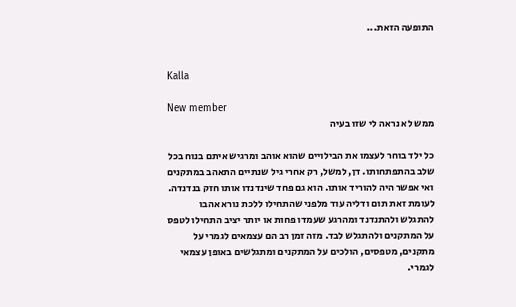התופעה הזאת...


Kalla

New member
ממש לא נראה לי שזו בעיה

כל ילד בוחר לעצמו את הבילויים שהוא אוהב ומרגיש איתם בנוח בכל שלב בהתפתחותו. דן, למשל, רק אחרי גיל שנתיים התאהב במתקנים ואי אפשר היה להוריד אותו. הוא גם פחד שינדנדו אותו חזק בנדנדה. לעומת זאת תום ודליה עוד מלפני שהתחילו ללכת נורא אהבו להתגלש ולהתנדנד ומהרגע שעמדו פחות או יותר יציב התחילו לטפס על המתקנים ולהתגלש לבד. מזה זמן רב הם עצמאים לגמרי על מתקנים, מטפסים, הולכים על המתקנים ומתגלשים באופן עצמאי לגמרי.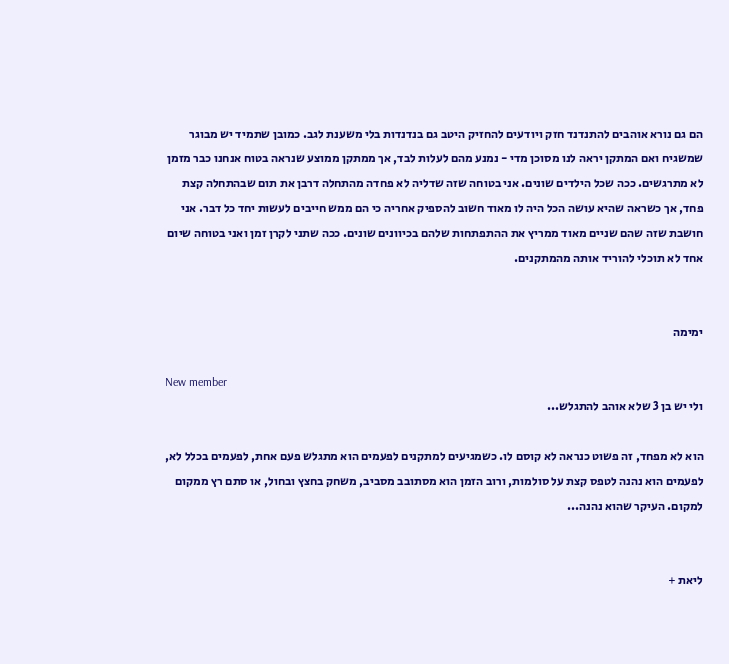הם גם נורא אוהבים להתנדנד חזק ויודעים להחזיק היטב גם בנדנדות בלי משענת לגב. כמובן שתמיד יש מבוגר שמשגיח ואם המתקן יראה לנו מסוכן מדי - נמנע מהם לעלות לבד, אך ממתקן ממוצע שנראה בטוח אנחנו כבר מזמן לא מתרגשים. ככה שכל הילדים שונים. אני בטוחה שזה שדליה לא פחדה מהתחלה דרבן את תום שבהתחלה קצת פחד, אך כשראה שהיא עושה הכל היה לו מאוד חשוב להספיק אחריה כי הם ממש חייבים לעשות יחד כל דבר. אני חושבת שזה שהם שניים מאוד ממריץ את ההתפתחות שלהם בכיוונים שונים. ככה שתני לקרן זמן ואני בטוחה שיום אחד לא תוכלי להוריד אותה מהמתקנים.


ימימה

New member
ולי יש בן 3 שלא אוהב להתגלש...

הוא לא מפחד, זה פשוט כנראה לא קוסם לו. כשמגיעים למתקנים לפעמים הוא מתגלש פעם אחת, לפעמים בכלל לא, לפעמים הוא נהנה לטפס קצת על סולמות, ורוב הזמן הוא מסתובב מסביב, משחק בחצץ ובחול, או סתם רץ ממקום למקום. העיקר שהוא נהנה...


ליאת +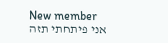New member
אני פיתחתי תזה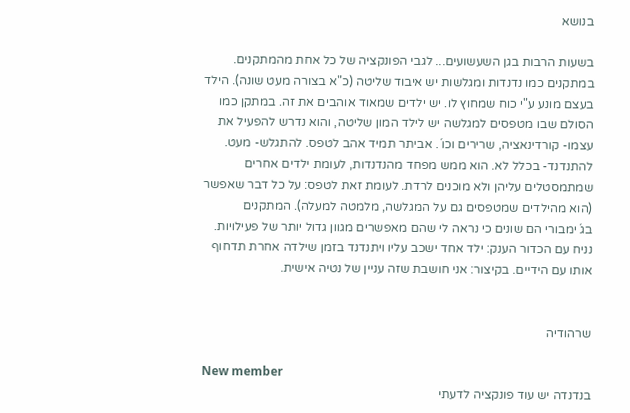בנושא

בשעות הרבות בגן השעשועים... לגבי הפונקציה של כל אחת מהמתקנים. במתקנים כמו נדנדות ומגלשות יש איבוד שליטה (כ"א בצורה מעט שונה). הילד בעצם מונע ע"י כוח שמחוץ לו. יש ילדים שמאוד אוהבים את זה. במתקן כמו הסולם שבו מטפסים למגלשה יש לילד המון שליטה, והוא נדרש להפעיל את עצמו- קורדינאציה, שרירים וכו´. אביתר תמיד אהב לטפס. להתגלש- מעט. להתנדנד- בכלל לא. הוא ממש מפחד מהנדנדות, לעומת ילדים אחרים שמתמסטלים עליהן ולא מוכנים לרדת. לעומת זאת לטפס: על כל דבר שאפשר (הוא מהילדים שמטפסים גם על המגלשה, מלמטה למעלה). המתקנים בג´ימבורי הם שונים כי נראה לי שהם מאפשרים מגוון גדול יותר של פעילויות. נניח עם הכדור הענק: ילד אחד ישכב עליו ויתנדנד בזמן שילדה אחרת תדחוף אותו עם הידיים. בקיצור: אני חושבת שזה עניין של נטיה אישית.


שרהודיה

New member
בנדנדה יש עוד פונקציה לדעתי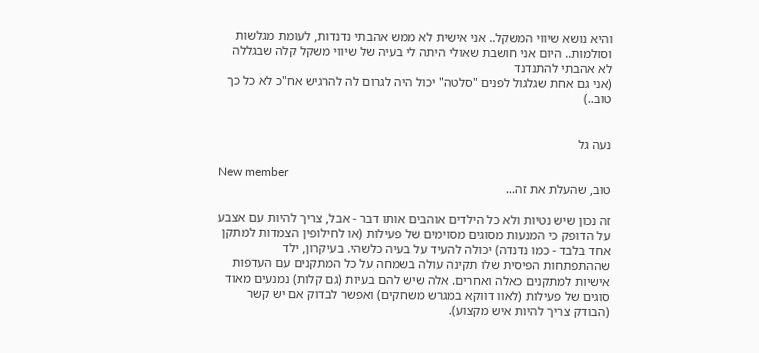והיא נושא שיווי המשקל.. אני אישית לא ממש אהבתי נדנדות, לעומת מגלשות וסולמות.. היום אני חושבת שאולי היתה לי בעיה של שיווי משקל קלה שבגללה לא אהבתי להתנדנד
(אני גם אחת שגלגול לפנים "סלטה" יכול היה לגרום לה להרגיש אח"כ לא כל כך טוב..)


נעה גל

New member
טוב, שהעלת את זה...

זה נכון שיש נטיות ולא כל הילדים אוהבים אותו דבר - אבל, צריך להיות עם אצבע על הדופק כי המנעות מסוגים מסוימים של פעילות (או לחילופין הצמדות למתקן אחד בלבד - כמו נדנדה) יכולה להעיד על בעיה כלשהי. בעיקרון, ילד שההתפתחות הפיסית שלו תקינה עולה בשמחה על כל המתקנים עם העדפות אישיות למתקנים כאלה ואחרים. אלה שיש להם בעיות (גם קלות) נמנעים מאוד סוגים של פעילות (לאוו דווקא במגרש משחקים) ואפשר לבדוק אם יש קשר (הבודק צריך להיות איש מקצוע).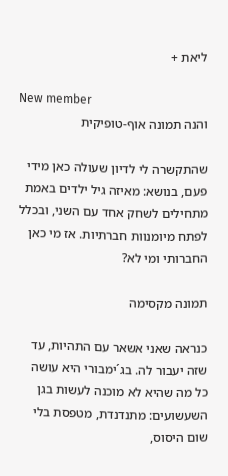ליאת +

New member
והנה תמונה אוף-טופיקית

שהתקשרה לי לדיון שעולה כאן מידי פעם, בנושא: מאיזה גיל ילדים באמת מתחילים לשחק אחד עם השני, ובכלל לפתח מיומנוות חברתיות. אז מי כאן החברותי ומי לא?

תמונה מקסימה

כנראה שאני אשאר עם התהיות, עד שזה יעבור לה. בג´ימבורי היא עושה כל מה שהיא לא מוכנה לעשות בגן השעשועים: מתנדנדת, מטפסת בלי שום היסוס,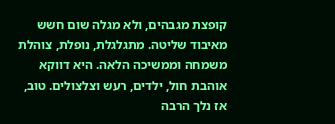קופצת מגבהים, ולא מגלה שום חשש מאיבוד שליטה. מתגלגלת, נופלת, צוהלת משמחה וממשיכה הלאה. היא דווקא אוהבת חול, ילדים, רעש וצלצולים. טוב, אז נלך הרבה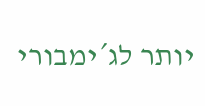יותר לג´ימבורי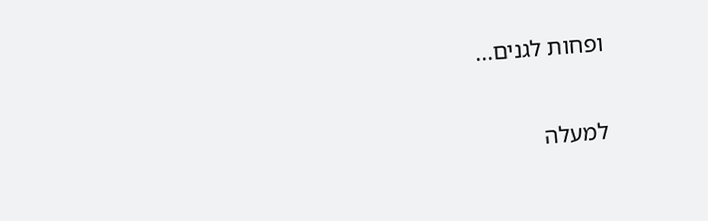ופחות לגנים...

למעלה